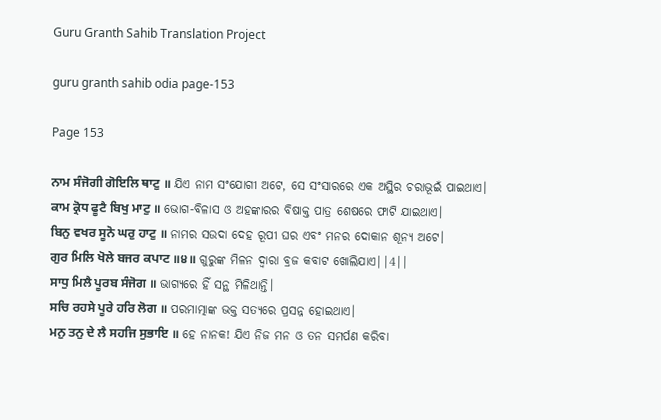Guru Granth Sahib Translation Project

guru granth sahib odia page-153

Page 153

ਨਾਮ ਸੰਜੋਗੀ ਗੋਇਲਿ ਥਾਟੁ ॥ ଯିଏ ନାମ ସଂଯୋଗୀ ଅଟେ, ସେ ସଂସାରରେ ଏକ ଅସ୍ଥିର ଚରାଭୂଇଁ ପାଇଥାଏ।
ਕਾਮ ਕ੍ਰੋਧ ਫੂਟੈ ਬਿਖੁ ਮਾਟੁ ॥ ଭୋଗ-ବିଳାସ ଓ ଅହଙ୍କାରର ବିଷାକ୍ତ ପାତ୍ର ଶେଷରେ ଫାଟି ଯାଇଥାଏ।
ਬਿਨੁ ਵਖਰ ਸੂਨੋ ਘਰੁ ਹਾਟੁ ॥ ନାମର ସଉଦା ଦେହ ରୂପୀ ଘର ଏବଂ ମନର ଦୋକାନ ଶୂନ୍ୟ ଅଟେ।
ਗੁਰ ਮਿਲਿ ਖੋਲੇ ਬਜਰ ਕਪਾਟ ॥੪॥ ଗୁରୁଙ୍କ ମିଳନ ଦ୍ଵାରା ବ୍ରଜ କବାଟ ଖୋଲିଯାଏ||4||
ਸਾਧੁ ਮਿਲੈ ਪੂਰਬ ਸੰਜੋਗ ॥ ଭାଗ୍ୟରେ ହିଁ ସନ୍ଥ ମିଳିଥାନ୍ତି।
ਸਚਿ ਰਹਸੇ ਪੂਰੇ ਹਰਿ ਲੋਗ ॥ ପରମାତ୍ମାଙ୍କ ଭକ୍ତ ସତ୍ୟରେ ପ୍ରସନ୍ନ ହୋଇଥାଏ।
ਮਨੁ ਤਨੁ ਦੇ ਲੈ ਸਹਜਿ ਸੁਭਾਇ ॥ ହେ ନାନକ! ଯିଏ ନିଜ ମନ ଓ ତନ ସମର୍ପଣ କରିବା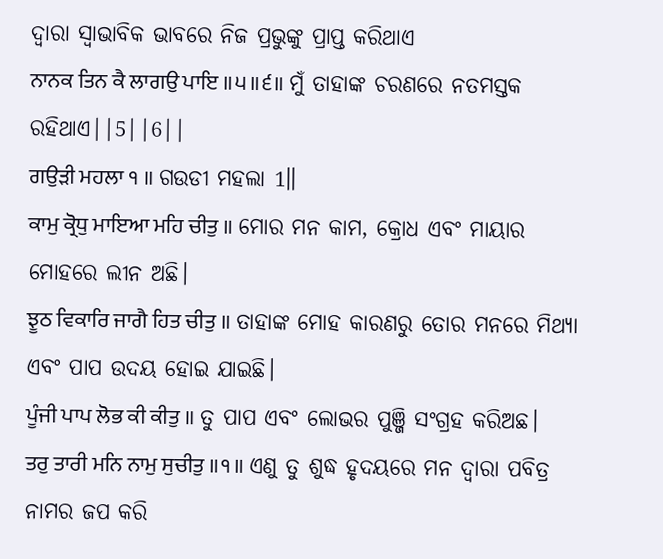ଦ୍ଵାରା ସ୍ଵାଭାବିକ ଭାବରେ ନିଜ ପ୍ରଭୁଙ୍କୁ ପ୍ରାପ୍ତ କରିଥାଏ
ਨਾਨਕ ਤਿਨ ਕੈ ਲਾਗਉ ਪਾਇ ॥੫॥੬॥ ମୁଁ ତାହାଙ୍କ ଚରଣରେ ନତମସ୍ତକ ରହିଥାଏ||5||6||
ਗਉੜੀ ਮਹਲਾ ੧ ॥ ଗଉଡୀ ମହଲା 1॥
ਕਾਮੁ ਕ੍ਰੋਧੁ ਮਾਇਆ ਮਹਿ ਚੀਤੁ ॥ ମୋର ମନ କାମ, କ୍ରୋଧ ଏବଂ ମାୟାର ମୋହରେ ଲୀନ ଅଛି।
ਝੂਠ ਵਿਕਾਰਿ ਜਾਗੈ ਹਿਤ ਚੀਤੁ ॥ ତାହାଙ୍କ ମୋହ କାରଣରୁ ତୋର ମନରେ ମିଥ୍ୟା ଏବଂ ପାପ ଉଦୟ ହୋଇ ଯାଇଛି।
ਪੂੰਜੀ ਪਾਪ ਲੋਭ ਕੀ ਕੀਤੁ ॥ ତୁ ପାପ ଏବଂ ଲୋଭର ପୁଞ୍ଜି ସଂଗ୍ରହ କରିଅଛ।
ਤਰੁ ਤਾਰੀ ਮਨਿ ਨਾਮੁ ਸੁਚੀਤੁ ॥੧॥ ଏଣୁ ତୁ ଶୁଦ୍ଧ ହୃଦୟରେ ମନ ଦ୍ଵାରା ପବିତ୍ର ନାମର ଜପ କରି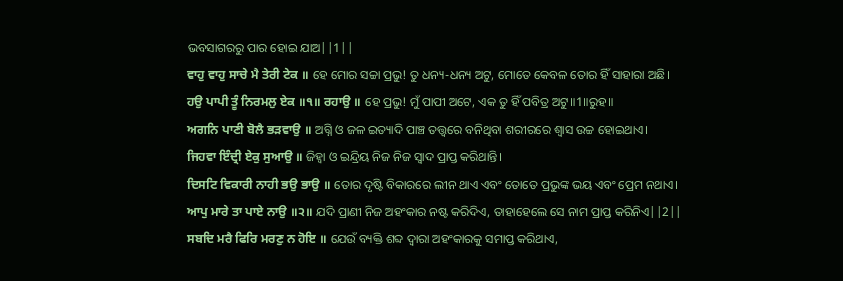ଭବସାଗରରୁ ପାର ହୋଇ ଯାଅ||1||
ਵਾਹੁ ਵਾਹੁ ਸਾਚੇ ਮੈ ਤੇਰੀ ਟੇਕ ॥ ହେ ମୋର ସଚ୍ଚା ପ୍ରଭୁ! ତୁ ଧନ୍ୟ-ଧନ୍ୟ ଅଟୁ, ମୋତେ କେବଳ ତୋର ହିଁ ସାହାରା ଅଛି।
ਹਉ ਪਾਪੀ ਤੂੰ ਨਿਰਮਲੁ ਏਕ ॥੧॥ ਰਹਾਉ ॥ ହେ ପ୍ରଭୁ! ମୁଁ ପାପୀ ଅଟେ, ଏକ ତୁ ହିଁ ପବିତ୍ର ଅଟୁ॥1॥ରୁହ॥
ਅਗਨਿ ਪਾਣੀ ਬੋਲੈ ਭੜਵਾਉ ॥ ଅଗ୍ନି ଓ ଜଳ ଇତ୍ୟାଦି ପାଞ୍ଚ ତତ୍ତ୍ଵରେ ବନିଥିବା ଶରୀରରେ ଶ୍ଵାସ ଉଚ୍ଚ ହୋଇଥାଏ।
ਜਿਹਵਾ ਇੰਦ੍ਰੀ ਏਕੁ ਸੁਆਉ ॥ ଜିହ୍ଵା ଓ ଇନ୍ଦ୍ରିୟ ନିଜ ନିଜ ସ୍ଵାଦ ପ୍ରାପ୍ତ କରିଥାନ୍ତି।
ਦਿਸਟਿ ਵਿਕਾਰੀ ਨਾਹੀ ਭਉ ਭਾਉ ॥ ତୋର ଦୃଷ୍ଟି ବିକାରରେ ଲୀନ ଥାଏ ଏବଂ ତୋତେ ପ୍ରଭୁଙ୍କ ଭୟ ଏବଂ ପ୍ରେମ ନଥାଏ।
ਆਪੁ ਮਾਰੇ ਤਾ ਪਾਏ ਨਾਉ ॥੨॥ ଯଦି ପ୍ରାଣୀ ନିଜ ଅହଂକାର ନଷ୍ଟ କରିଦିଏ, ତାହାହେଲେ ସେ ନାମ ପ୍ରାପ୍ତ କରିନିଏ||2||
ਸਬਦਿ ਮਰੈ ਫਿਰਿ ਮਰਣੁ ਨ ਹੋਇ ॥ ଯେଉଁ ବ୍ୟକ୍ତି ଶବ୍ଦ ଦ୍ଵାରା ଅହଂକାରକୁ ସମାପ୍ତ କରିଥାଏ,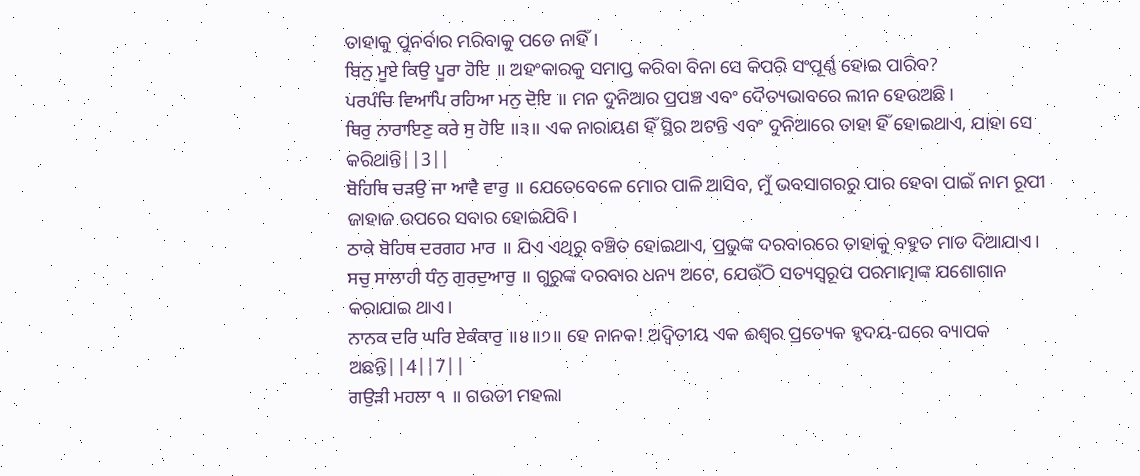ତାହାକୁ ପୁନର୍ବାର ମରିବାକୁ ପଡେ ନାହିଁ।
ਬਿਨੁ ਮੂਏ ਕਿਉ ਪੂਰਾ ਹੋਇ ॥ ଅହଂକାରକୁ ସମାପ୍ତ କରିବା ବିନା ସେ କିପରି ସଂପୂର୍ଣ୍ଣ ହୋଇ ପାରିବ?
ਪਰਪੰਚਿ ਵਿਆਪਿ ਰਹਿਆ ਮਨੁ ਦੋਇ ॥ ମନ ଦୁନିଆର ପ୍ରପଞ୍ଚ ଏବଂ ଦୈତ୍ୟଭାବରେ ଲୀନ ହେଉଅଛି।
ਥਿਰੁ ਨਾਰਾਇਣੁ ਕਰੇ ਸੁ ਹੋਇ ॥੩॥ ଏକ ନାରାୟଣ ହିଁ ସ୍ଥିର ଅଟନ୍ତି ଏବଂ ଦୁନିଆରେ ତାହା ହିଁ ହୋଇଥାଏ, ଯାହା ସେ କରିଥାନ୍ତି||3||
ਬੋਹਿਥਿ ਚੜਉ ਜਾ ਆਵੈ ਵਾਰੁ ॥ ଯେତେବେଳେ ମୋର ପାଳି ଆସିବ, ମୁଁ ଭବସାଗରରୁ ପାର ହେବା ପାଇଁ ନାମ ରୂପୀ ଜାହାଜ ଉପରେ ସବାର ହୋଇଯିବି।
ਠਾਕੇ ਬੋਹਿਥ ਦਰਗਹ ਮਾਰ ॥ ଯିଏ ଏଥିରୁ ବଞ୍ଚିତ ହୋଇଥାଏ, ପ୍ରଭୁଙ୍କ ଦରବାରରେ ତାହାକୁ ବହୁତ ମାଡ ଦିଆଯାଏ।
ਸਚੁ ਸਾਲਾਹੀ ਧੰਨੁ ਗੁਰਦੁਆਰੁ ॥ ଗୁରୁଙ୍କ ଦରବାର ଧନ୍ୟ ଅଟେ, ଯେଉଁଠି ସତ୍ୟସ୍ଵରୂପ ପରମାତ୍ମାଙ୍କ ଯଶୋଗାନ କରାଯାଇ ଥାଏ।
ਨਾਨਕ ਦਰਿ ਘਰਿ ਏਕੰਕਾਰੁ ॥੪॥੭॥ ହେ ନାନକ! ଅଦ୍ଵିତୀୟ ଏକ ଈଶ୍ଵର ପ୍ରତ୍ୟେକ ହୃଦୟ-ଘରେ ବ୍ୟାପକ ଅଛନ୍ତି||4||7||
ਗਉੜੀ ਮਹਲਾ ੧ ॥ ଗଉଡୀ ମହଲା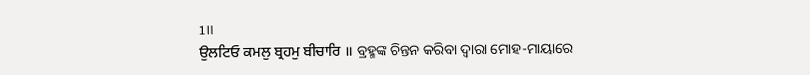1॥
ਉਲਟਿਓ ਕਮਲੁ ਬ੍ਰਹਮੁ ਬੀਚਾਰਿ ॥ ବ୍ରହ୍ମଙ୍କ ଚିନ୍ତନ କରିବା ଦ୍ଵାରା ମୋହ-ମାୟାରେ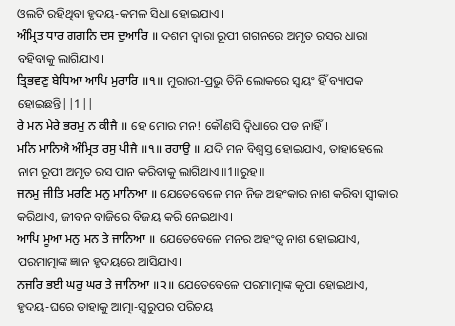ଓଲଟି ରହିଥିବା ହୃଦୟ-କମଳ ସିଧା ହୋଇଯାଏ।
ਅੰਮ੍ਰਿਤ ਧਾਰ ਗਗਨਿ ਦਸ ਦੁਆਰਿ ॥ ଦଶମ ଦ୍ଵାରା ରୂପୀ ଗଗନରେ ଅମୃତ ରସର ଧାରା ବହିବାକୁ ଲାଗିଯାଏ।
ਤ੍ਰਿਭਵਣੁ ਬੇਧਿਆ ਆਪਿ ਮੁਰਾਰਿ ॥੧॥ ମୁରାରୀ-ପ୍ରଭୁ ତିନି ଲୋକରେ ସ୍ଵୟଂ ହିଁ ବ୍ୟାପକ ହୋଇଛନ୍ତି||1||
ਰੇ ਮਨ ਮੇਰੇ ਭਰਮੁ ਨ ਕੀਜੈ ॥ ହେ ମୋର ମନ! କୌଣସି ଦ୍ଵିଧାରେ ପଡ ନାହିଁ।
ਮਨਿ ਮਾਨਿਐ ਅੰਮ੍ਰਿਤ ਰਸੁ ਪੀਜੈ ॥੧॥ ਰਹਾਉ ॥ ଯଦି ମନ ବିଶ୍ଵସ୍ତ ହୋଇଯାଏ, ତାହାହେଲେ ନାମ ରୂପୀ ଅମୃତ ରସ ପାନ କରିବାକୁ ଲାଗିଥାଏ॥1॥ରୁହ॥
ਜਨਮੁ ਜੀਤਿ ਮਰਣਿ ਮਨੁ ਮਾਨਿਆ ॥ ଯେତେବେଳେ ମନ ନିଜ ଅହଂକାର ନାଶ କରିବା ସ୍ଵୀକାର କରିଥାଏ, ଜୀବନ ବାଜିରେ ବିଜୟ କରି ନେଇଥାଏ।
ਆਪਿ ਮੂਆ ਮਨੁ ਮਨ ਤੇ ਜਾਨਿਆ ॥ ଯେତେବେଳେ ମନର ଅହଂତ୍ଵ ନାଶ ହୋଇଯାଏ, ପରମାତ୍ମାଙ୍କ ଜ୍ଞାନ ହୃଦୟରେ ଆସିଯାଏ।
ਨਜਰਿ ਭਈ ਘਰੁ ਘਰ ਤੇ ਜਾਨਿਆ ॥੨॥ ଯେତେବେଳେ ପରମାତ୍ମାଙ୍କ କୃପା ହୋଇଥାଏ, ହୃଦୟ-ଘରେ ତାହାକୁ ଆତ୍ମା-ସ୍ଵରୁପର ପରିଚୟ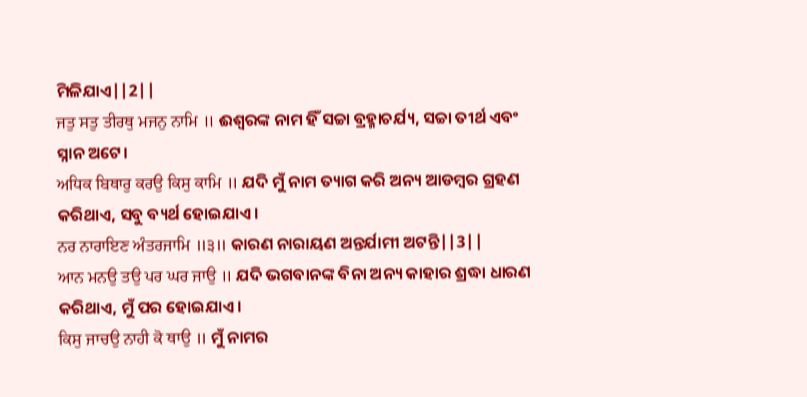ମିଳିଯାଏ||2||
ਜਤੁ ਸਤੁ ਤੀਰਥੁ ਮਜਨੁ ਨਾਮਿ ॥ ଈଶ୍ଵରଙ୍କ ନାମ ହିଁ ସଚ୍ଚା ବ୍ରହ୍ମାଚର୍ଯ୍ୟ, ସଚ୍ଚା ତୀର୍ଥ ଏବଂ ସ୍ନାନ ଅଟେ।
ਅਧਿਕ ਬਿਥਾਰੁ ਕਰਉ ਕਿਸੁ ਕਾਮਿ ॥ ଯଦି ମୁଁ ନାମ ତ୍ୟାଗ କରି ଅନ୍ୟ ଆଡମ୍ବର ଗ୍ରହଣ କରିଥାଏ, ସବୁ ବ୍ୟର୍ଥ ହୋଇଯାଏ।
ਨਰ ਨਾਰਾਇਣ ਅੰਤਰਜਾਮਿ ॥੩॥ କାରଣ ନାରାୟଣ ଅନ୍ତର୍ଯାମୀ ଅଟନ୍ତି||3||
ਆਨ ਮਨਉ ਤਉ ਪਰ ਘਰ ਜਾਉ ॥ ଯଦି ଭଗବାନଙ୍କ ବିନା ଅନ୍ୟ କାହାର ଶ୍ରଦ୍ଧା ଧାରଣ କରିଥାଏ, ମୁଁ ପର ହୋଇଯାଏ।
ਕਿਸੁ ਜਾਚਉ ਨਾਹੀ ਕੋ ਥਾਉ ॥ ମୁଁ ନାମର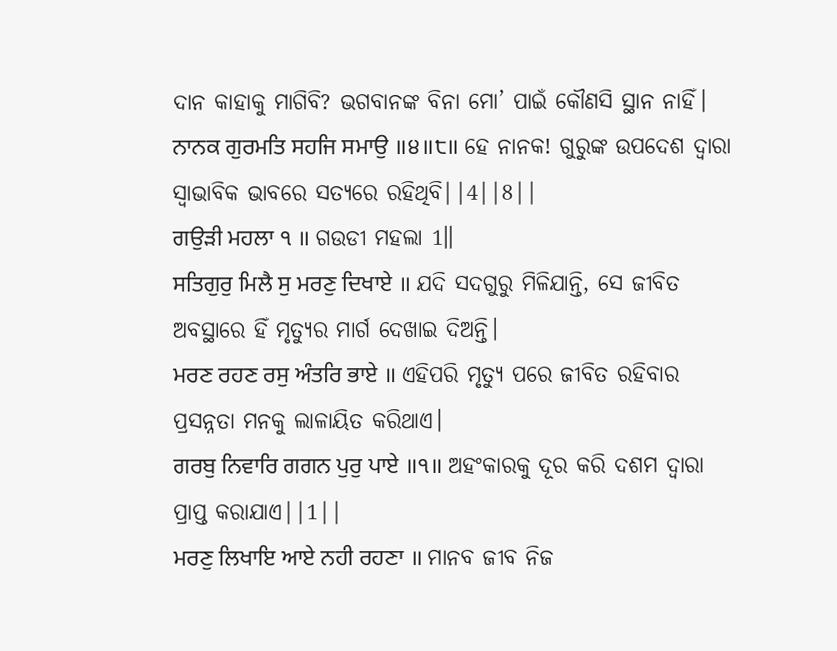ଦାନ କାହାକୁ ମାଗିବି? ଭଗବାନଙ୍କ ବିନା ମୋ’ ପାଇଁ କୌଣସି ସ୍ଥାନ ନାହିଁ।
ਨਾਨਕ ਗੁਰਮਤਿ ਸਹਜਿ ਸਮਾਉ ॥੪॥੮॥ ହେ ନାନକ! ଗୁରୁଙ୍କ ଉପଦେଶ ଦ୍ଵାରା ସ୍ଵାଭାବିକ ଭାବରେ ସତ୍ୟରେ ରହିଥିବି||4||8||
ਗਉੜੀ ਮਹਲਾ ੧ ॥ ଗଉଡୀ ମହଲା 1॥
ਸਤਿਗੁਰੁ ਮਿਲੈ ਸੁ ਮਰਣੁ ਦਿਖਾਏ ॥ ଯଦି ସଦଗୁରୁ ମିଳିଯାନ୍ତି, ସେ ଜୀବିତ ଅବସ୍ଥାରେ ହିଁ ମୃତ୍ୟୁର ମାର୍ଗ ଦେଖାଇ ଦିଅନ୍ତି।
ਮਰਣ ਰਹਣ ਰਸੁ ਅੰਤਰਿ ਭਾਏ ॥ ଏହିପରି ମୃତ୍ୟୁ ପରେ ଜୀବିତ ରହିବାର ପ୍ରସନ୍ନତା ମନକୁ ଲାଳାୟିତ କରିଥାଏ।
ਗਰਬੁ ਨਿਵਾਰਿ ਗਗਨ ਪੁਰੁ ਪਾਏ ॥੧॥ ଅହଂକାରକୁ ଦୂର କରି ଦଶମ ଦ୍ଵାରା ପ୍ରାପ୍ତ କରାଯାଏ||1||
ਮਰਣੁ ਲਿਖਾਇ ਆਏ ਨਹੀ ਰਹਣਾ ॥ ମାନବ ଜୀବ ନିଜ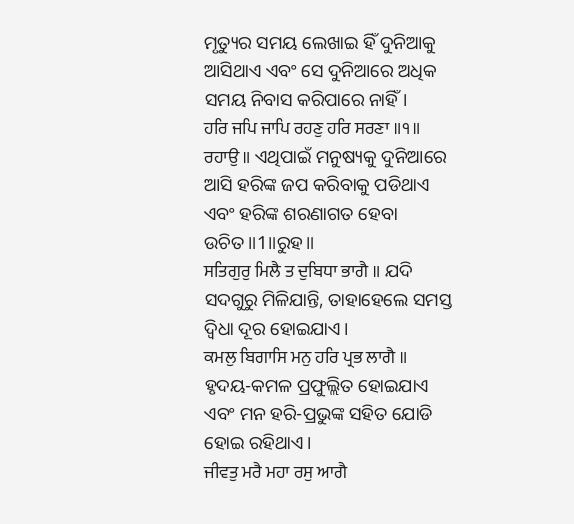ମୃତ୍ୟୁର ସମୟ ଲେଖାଇ ହିଁ ଦୁନିଆକୁ ଆସିଥାଏ ଏବଂ ସେ ଦୁନିଆରେ ଅଧିକ ସମୟ ନିବାସ କରିପାରେ ନାହିଁ।
ਹਰਿ ਜਪਿ ਜਾਪਿ ਰਹਣੁ ਹਰਿ ਸਰਣਾ ॥੧॥ ਰਹਾਉ ॥ ଏଥିପାଇଁ ମନୁଷ୍ୟକୁ ଦୁନିଆରେ ଆସି ହରିଙ୍କ ଜପ କରିବାକୁ ପଡିଥାଏ ଏବଂ ହରିଙ୍କ ଶରଣାଗତ ହେବା ଉଚିତ॥1॥ରୁହ॥
ਸਤਿਗੁਰੁ ਮਿਲੈ ਤ ਦੁਬਿਧਾ ਭਾਗੈ ॥ ଯଦି ସଦଗୁରୁ ମିଳିଯାନ୍ତି, ତାହାହେଲେ ସମସ୍ତ ଦ୍ଵିଧା ଦୂର ହୋଇଯାଏ।
ਕਮਲੁ ਬਿਗਾਸਿ ਮਨੁ ਹਰਿ ਪ੍ਰਭ ਲਾਗੈ ॥ ହୃଦୟ-କମଳ ପ୍ରଫୁଲ୍ଲିତ ହୋଇଯାଏ ଏବଂ ମନ ହରି-ପ୍ରଭୁଙ୍କ ସହିତ ଯୋଡି ହୋଇ ରହିଥାଏ।
ਜੀਵਤੁ ਮਰੈ ਮਹਾ ਰਸੁ ਆਗੈ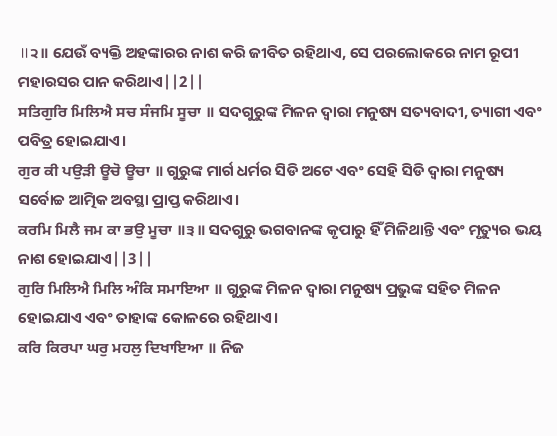॥੨॥ ଯେଉଁ ବ୍ୟକ୍ତି ଅହଙ୍କାରର ନାଶ କରି ଜୀବିତ ରହିଥାଏ, ସେ ପରଲୋକରେ ନାମ ରୂପୀ ମହାରସର ପାନ କରିଥାଏ||2||
ਸਤਿਗੁਰਿ ਮਿਲਿਐ ਸਚ ਸੰਜਮਿ ਸੂਚਾ ॥ ସଦଗୁରୁଙ୍କ ମିଳନ ଦ୍ଵାରା ମନୁଷ୍ୟ ସତ୍ୟବାଦୀ, ତ୍ୟାଗୀ ଏବଂ ପବିତ୍ର ହୋଇଯାଏ।
ਗੁਰ ਕੀ ਪਉੜੀ ਊਚੋ ਊਚਾ ॥ ଗୁରୁଙ୍କ ମାର୍ଗ ଧର୍ମର ସିଡି ଅଟେ ଏବଂ ସେହି ସିଡି ଦ୍ଵାରା ମନୁଷ୍ୟ ସର୍ବୋଚ୍ଚ ଆତ୍ମିକ ଅବସ୍ଥା ପ୍ରାପ୍ତ କରିଥାଏ।
ਕਰਮਿ ਮਿਲੈ ਜਮ ਕਾ ਭਉ ਮੂਚਾ ॥੩॥ ସଦଗୁରୁ ଭଗବାନଙ୍କ କୃପାରୁ ହିଁ ମିଳିଥାନ୍ତି ଏବଂ ମୃତ୍ୟୁର ଭୟ ନାଶ ହୋଇଯାଏ||3||
ਗੁਰਿ ਮਿਲਿਐ ਮਿਲਿ ਅੰਕਿ ਸਮਾਇਆ ॥ ଗୁରୁଙ୍କ ମିଳନ ଦ୍ଵାରା ମନୁଷ୍ୟ ପ୍ରଭୁଙ୍କ ସହିତ ମିଳନ ହୋଇଯାଏ ଏବଂ ତାହାଙ୍କ କୋଳରେ ରହିଥାଏ।
ਕਰਿ ਕਿਰਪਾ ਘਰੁ ਮਹਲੁ ਦਿਖਾਇਆ ॥ ନିଜ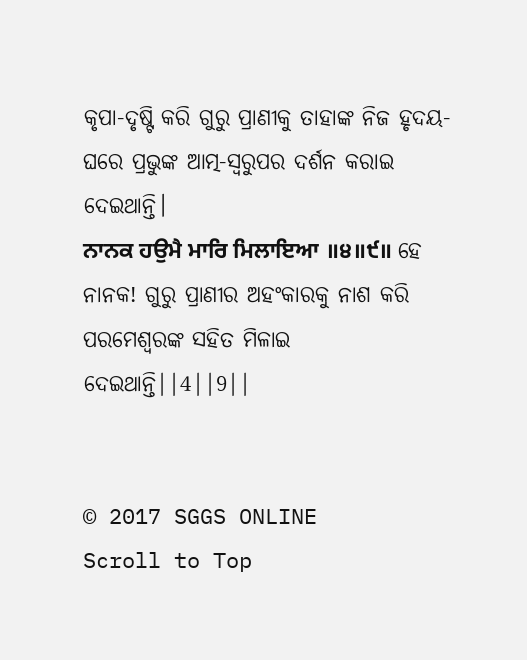କୃପା-ଦୃଷ୍ଟି କରି ଗୁରୁ ପ୍ରାଣୀକୁ ତାହାଙ୍କ ନିଜ ହୃଦୟ-ଘରେ ପ୍ରଭୁଙ୍କ ଆତ୍ମ-ସ୍ଵରୁପର ଦର୍ଶନ କରାଇ ଦେଇଥାନ୍ତି।
ਨਾਨਕ ਹਉਮੈ ਮਾਰਿ ਮਿਲਾਇਆ ॥੪॥੯॥ ହେ ନାନକ! ଗୁରୁ ପ୍ରାଣୀର ଅହଂକାରକୁ ନାଶ କରି ପରମେଶ୍ଵରଙ୍କ ସହିତ ମିଳାଇ ଦେଇଥାନ୍ତି||4||9||


© 2017 SGGS ONLINE
Scroll to Top